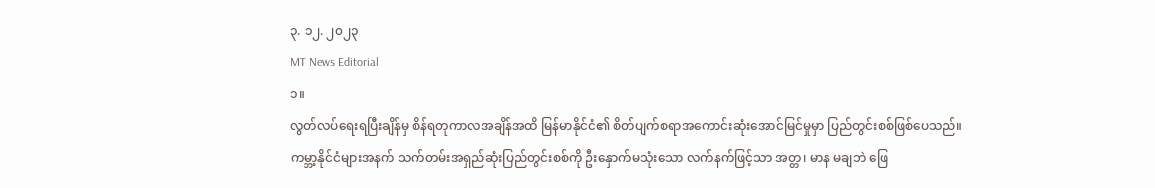၃. ၁၂. ၂၀၂၃
MT News Editorial
၁။
လွတ်လပ်ရေးရပြီးချိန်မှ စိန်ရတုကာလအချိန်အထိ မြန်မာနိုင်ငံ၏ စိတ်ပျက်စရာအကောင်းဆုံးအောင်မြင်မှုမှာ ပြည်တွင်းစစ်ဖြစ်ပေသည်။
ကမ္ဘာ့နိုင်ငံများအနက် သက်တမ်းအရှည်ဆုံးပြည်တွင်းစစ်ကို ဦးနှောက်မသုံးသော လက်နက်ဖြင့်သာ အတ္တ၊ မာန မချဘဲ ဖြေ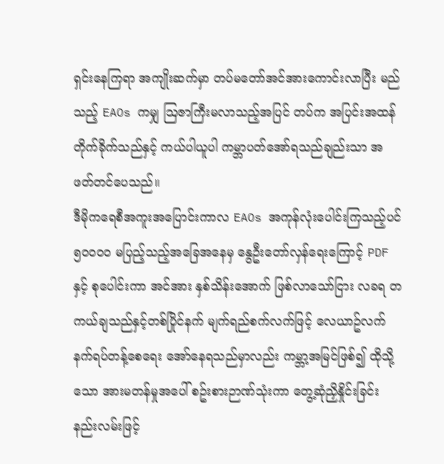ရှင်းနေကြရာ အကျိုးဆက်မှာ တပ်မတော်အင်အားကောင်းလာပြီး မည်သည့် EAOs ကမျှ ဩဇာကြီးမလာသည့်အပြင် တပ်က အပြင်းအထန်တိုက်ခိုက်သည်နှင့် ကယ်ပါယူပါ ကမ္ဘာပတ်အော်ရသည်ချည်းသာ အဖတ်တင်ပေသည်။
ဒီမိုကရေစီအကူးအပြောင်းကာလ EAOs အကုန်လုံးပေါင်းကြသည့်ပင် ၅၀၀၀၀ မပြည့်သည့်အခြေအနေမှ နွေဦးတော်လှန်ရေးကြောင့် PDF နှင့် စုပေါင်းကာ အင်အား နှစ်သိန်းအောက် ဖြစ်လာသော်ငြား လခရ တကယ်ချသည်နှင့်တစ်ပြိုင်နက် မျက်ရည်စက်လက်ဖြင့် လေယာဥ်လက်နက်ရပ်တန့်စေရေး အော်နေရသည်မှာလည်း ကမ္ဘာ့အမြင်ဖြစ်၍ ထိုသို့သော အားမတန်မှုအပေါ် စဥ်းစားဉာဏ်သုံးကာ တွေ့ဆုံညှိနှိုင်းခြင်းနည်းလမ်းဖြင့်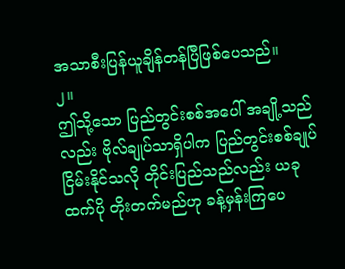အသာစီးပြန်ယူချိန်တန်ပြီဖြစ်ပေသည်။
၂။
ဤသို့သော ပြည်တွင်းစစ်အပေါ် အချို့သည်လည်း ဗိုလ်ချုပ်သာရှိပါက ပြည်တွင်းစစ်ချုပ်ငြိမ်းနိုင်သလို တိုင်းပြည်သည်လည်း ယခုထက်ပို တိုးတက်မည်ဟု ခန့်မှန်းကြပေ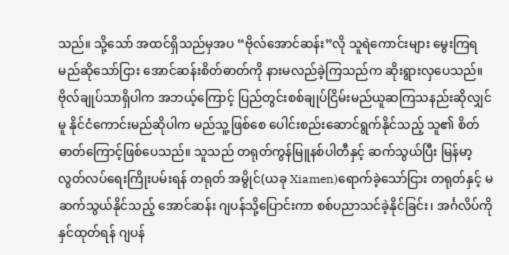သည်။ သို့သော် အထင်ရှိသည်မှအပ “ဗိုလ်အောင်ဆန်း”လို သူရဲကောင်းများ မွေးကြရမည်ဆိုသော်ငြား အောင်ဆန်းစိတ်ဓာတ်ကို နားမလည်ခဲ့ကြသည်က ဆိုးရွားလှပေသည်။
ဗိုလ်ချုပ်သာရှိပါက အဘယ့်ကြောင့် ပြည်တွင်းစစ်ချုပ်ငြိမ်းမည်ယူဆကြသနည်းဆိုလျှင်မူ နိုင်ငံကောင်းမည်ဆိုပါက မည်သူ့ဖြစ်စေ ပေါင်းစည်းဆောင်ရွက်နိုင်သည့် သူ၏ စိတ်ဓာတ်ကြောင့်ဖြစ်ပေသည်။ သူသည် တရုတ်ကွန်မြူနစ်ပါတီနှင့် ဆက်သွယ်ပြီး မြန်မာ့လွတ်လပ်ရေးကြိုးပမ်းရန် တရုတ် အမွိုင်(ယခု Xiamen)ရောက်ခဲ့သော်ငြား တရုတ်နှင့် မဆက်သွယ်နိုင်သည့် အောင်ဆန်း ဂျပန်သို့ပြောင်းကာ စစ်ပညာသင်ခဲ့နိုင်ခြင်း၊ အင်္ဂလိပ်ကိုနှင်ထုတ်ရန် ဂျပန်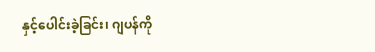နှင့်ပေါင်းခဲ့ခြင်း၊ ဂျပန်ကို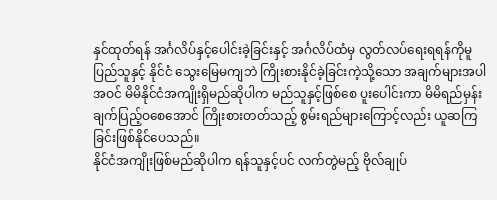နှင်ထုတ်ရန် အင်္ဂလိပ်နှင့်ပေါင်းခဲ့ခြင်းနှင့် အင်္ဂလိပ်ထံမှ လွတ်လပ်ရေးရရန်ကိုမူ ပြည်သူနှင့် နိုင်ငံ သွေးမြေမကျဘဲ ကြိုးစားနိုင်ခဲ့ခြင်းကဲ့သို့သော အချက်များအပါအဝင် မိမိနိုင်ငံအကျိုးရှိမည်ဆိုပါက မည်သူနှင့်ဖြစ်စေ ပူးပေါင်းကာ မိမိရည်မှန်းချက်ပြည့်ဝစေအောင် ကြိုးစားတတ်သည့် စွမ်းရည်များကြောင့်လည်း ယူဆကြခြင်းဖြစ်နိုင်ပေသည်။
နိုင်ငံအကျိုးဖြစ်မည်ဆိုပါက ရန်သူနှင့်ပင် လက်တွဲမည့် ဗိုလ်ချုပ်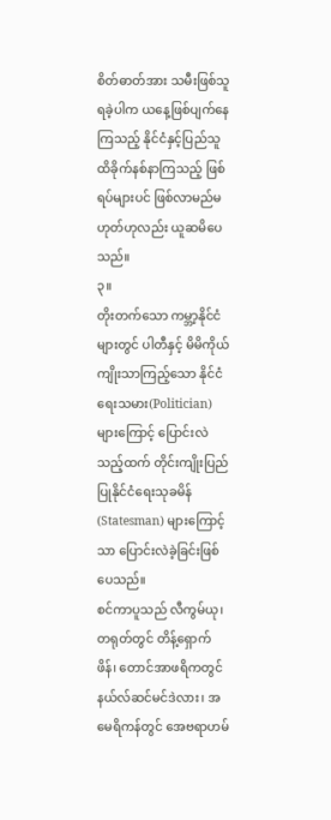စိတ်ဓာတ်အား သမီးဖြစ်သူရခဲ့ပါက ယနေ့ဖြစ်ပျက်နေကြသည့် နိုင်ငံနှင့်ပြည်သူ ထိခိုက်နစ်နာကြသည့် ဖြစ်ရပ်များပင် ဖြစ်လာမည်မဟုတ်ဟုလည်း ယူဆမိပေသည်။
၃။
တိုးတက်သော ကမ္ဘာ့နိုင်ငံများတွင် ပါတီနှင့် မိမိကိုယ်ကျိုးသာကြည့်သော နိုင်ငံရေးသမား(Politician) များကြောင့် ပြောင်းလဲသည့်ထက် တိုင်းကျိုးပြည်ပြုနိုင်ငံရေးသုခမိန်(Statesman) များကြောင့်သာ ပြောင်းလဲခဲ့ခြင်းဖြစ်ပေသည်။
စင်ကာပူသည် လီကွမ်ယု၊ တရုတ်တွင် တိန့်ရှောက်ဖိန်၊ တောင်အာဖရိကတွင် နယ်လ်ဆင်မင်ဒဲလား၊ အမေရိကန်တွင် အေဗရာဟမ်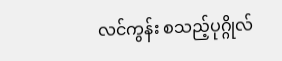လင်ကွန်း စသည့်ပုဂ္ဂိုလ်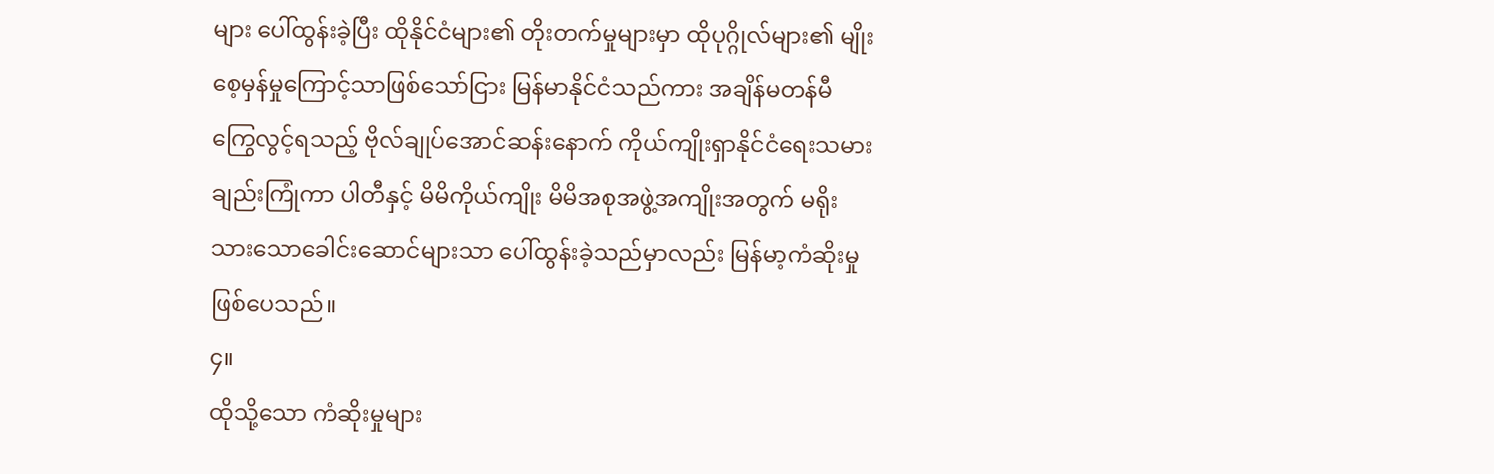များ ပေါ်ထွန်းခဲ့ပြီး ထိုနိုင်ငံများ၏ တိုးတက်မှုများမှာ ထိုပုဂ္ဂိုလ်များ၏ မျိုးစေ့မှန်မှုကြောင့်သာဖြစ်သော်ငြား မြန်မာနိုင်ငံသည်ကား အချိန်မတန်မီကြွေလွင့်ရသည့် ဗိုလ်ချုပ်အောင်ဆန်းနောက် ကိုယ်ကျိုးရှာနိုင်ငံရေးသမားချည်းကြုံကာ ပါတီနှင့် မိမိကိုယ်ကျိုး မိမိအစုအဖွဲ့အကျိုးအတွက် မရိုးသားသောခေါင်းဆောင်များသာ ပေါ်ထွန်းခဲ့သည်မှာလည်း မြန်မာ့ကံဆိုးမှုဖြစ်ပေသည်။
၄။
ထိုသို့သော ကံဆိုးမှုများ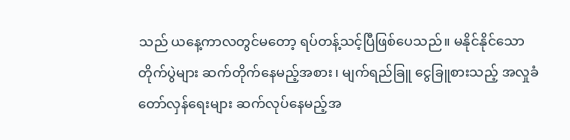သည် ယနေ့ကာလတွင်မတော့ ရပ်တန့်သင့်ပြီဖြစ်ပေသည်။ မနိုင်နိုင်သော တိုက်ပွဲများ ဆက်တိုက်နေမည့်အစား၊ မျက်ရည်ခြူ ငွေခြူစားသည့် အလှုခံတော်လှန်ရေးများ ဆက်လုပ်နေမည့်အ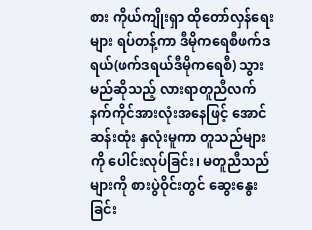စား ကိုယ်ကျိုးရှာ ထိုတော်လှန်ရေးများ ရပ်တန့်ကာ ဒီမိုကရေစီဖက်ဒရယ်(ဖက်ဒရယ်ဒီမိုကရေစီ) သွားမည်ဆိုသည့် လားရာတူညီလက်နက်ကိုင်အားလုံးအနေဖြင့် အောင်ဆန်းထုံး နှလုံးမူကာ တူသည်များကို ပေါင်းလုပ်ခြင်း၊ မတူညီသည်များကို စားပွဲဝိုင်းတွင် ဆွေးနွေးခြင်း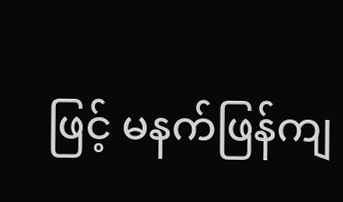ဖြင့် မနက်ဖြန်ကျ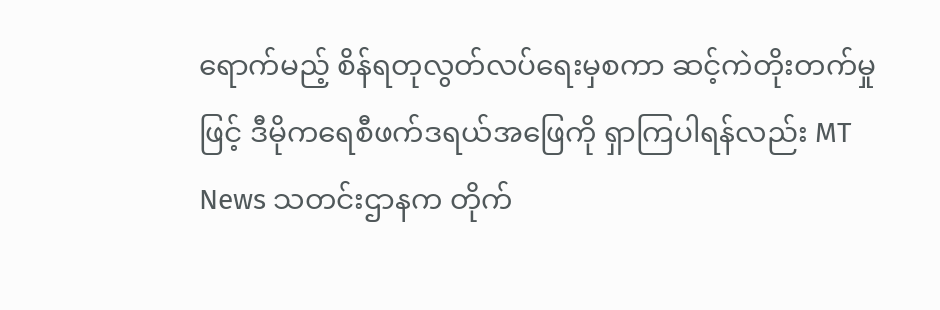ရောက်မည့် စိန်ရတုလွတ်လပ်ရေးမှစကာ ဆင့်ကဲတိုးတက်မှုဖြင့် ဒီမိုကရေစီဖက်ဒရယ်အဖြေကို ရှာကြပါရန်လည်း MT News သတင်းဌာနက တိုက်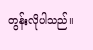တွန်းလိုပါသည်။